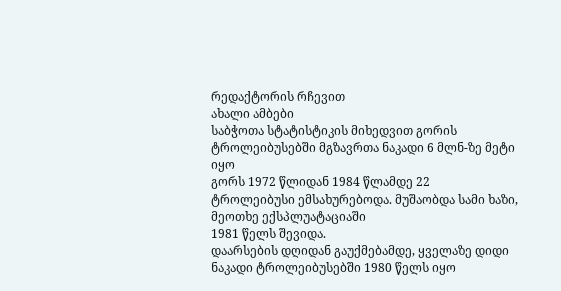რედაქტორის რჩევით
ახალი ამბები
საბჭოთა სტატისტიკის მიხედვით გორის ტროლეიბუსებში მგზავრთა ნაკადი 6 მლნ-ზე მეტი იყო
გორს 1972 წლიდან 1984 წლამდე 22
ტროლეიბუსი ემსახურებოდა. მუშაობდა სამი ხაზი, მეოთხე ექსპლუატაციაში
1981 წელს შევიდა.
დაარსების დღიდან გაუქმებამდე, ყველაზე დიდი ნაკადი ტროლეიბუსებში 1980 წელს იყო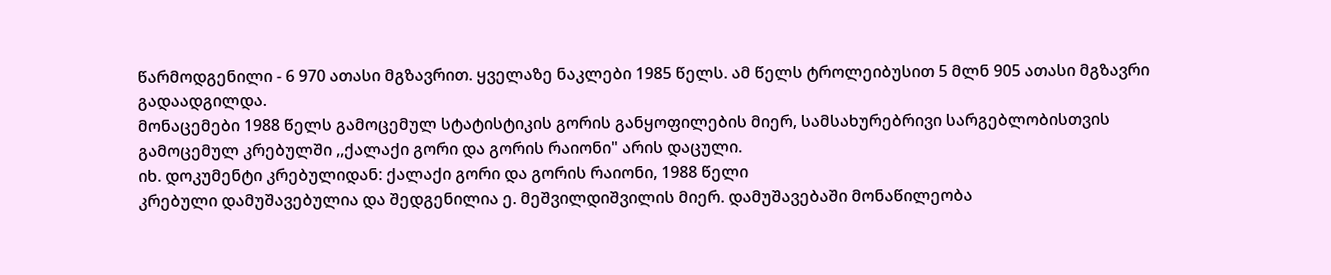წარმოდგენილი - 6 970 ათასი მგზავრით. ყველაზე ნაკლები 1985 წელს. ამ წელს ტროლეიბუსით 5 მლნ 905 ათასი მგზავრი გადაადგილდა.
მონაცემები 1988 წელს გამოცემულ სტატისტიკის გორის განყოფილების მიერ, სამსახურებრივი სარგებლობისთვის გამოცემულ კრებულში ,,ქალაქი გორი და გორის რაიონი" არის დაცული.
იხ. დოკუმენტი კრებულიდან: ქალაქი გორი და გორის რაიონი, 1988 წელი
კრებული დამუშავებულია და შედგენილია ე. მეშვილდიშვილის მიერ. დამუშავებაში მონაწილეობა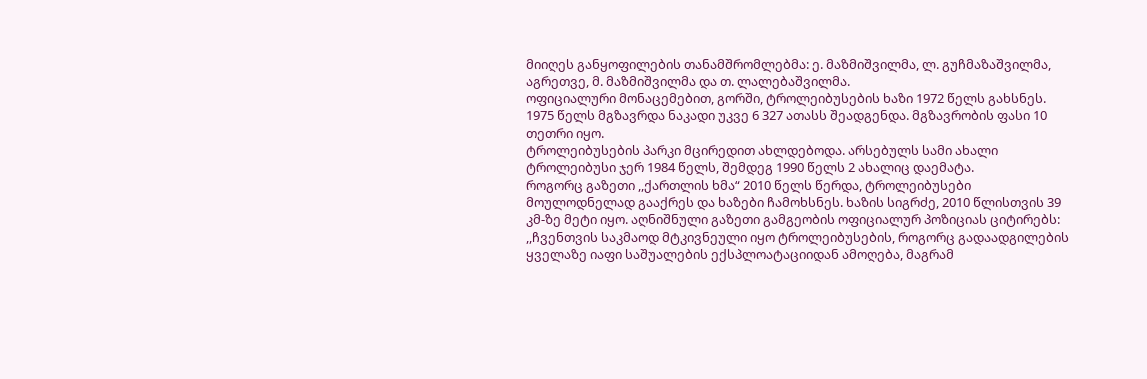მიიღეს განყოფილების თანამშრომლებმა: ე. მაზმიშვილმა, ლ. გუჩმაზაშვილმა, აგრეთვე, მ. მაზმიშვილმა და თ. ლალებაშვილმა.
ოფიციალური მონაცემებით, გორში, ტროლეიბუსების ხაზი 1972 წელს გახსნეს. 1975 წელს მგზავრდა ნაკადი უკვე 6 327 ათასს შეადგენდა. მგზავრობის ფასი 10 თეთრი იყო.
ტროლეიბუსების პარკი მცირედით ახლდებოდა. არსებულს სამი ახალი ტროლეიბუსი ჯერ 1984 წელს, შემდეგ 1990 წელს 2 ახალიც დაემატა.
როგორც გაზეთი ,,ქართლის ხმა“ 2010 წელს წერდა, ტროლეიბუსები მოულოდნელად გააქრეს და ხაზები ჩამოხსნეს. ხაზის სიგრძე, 2010 წლისთვის 39 კმ-ზე მეტი იყო. აღნიშნული გაზეთი გამგეობის ოფიციალურ პოზიციას ციტირებს:
,,ჩვენთვის საკმაოდ მტკივნეული იყო ტროლეიბუსების, როგორც გადაადგილების ყველაზე იაფი საშუალების ექსპლოატაციიდან ამოღება, მაგრამ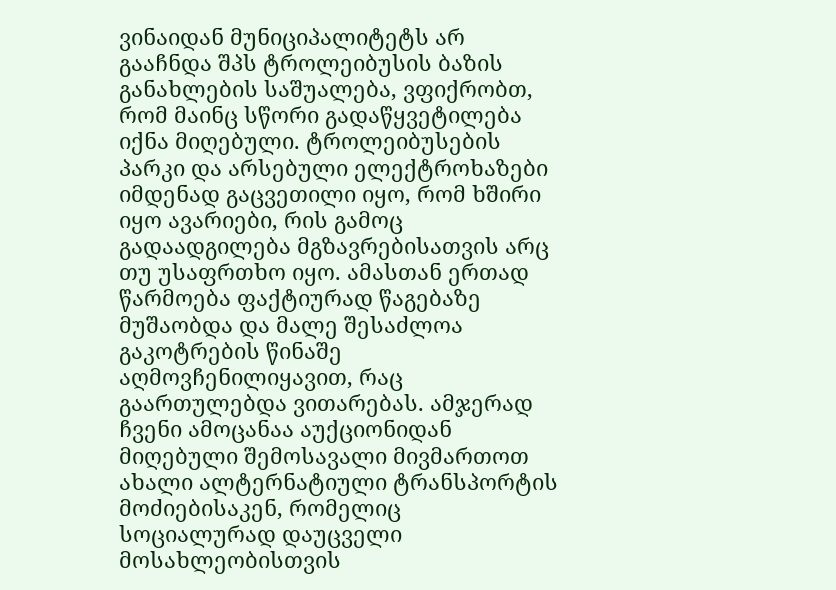ვინაიდან მუნიციპალიტეტს არ გააჩნდა შპს ტროლეიბუსის ბაზის განახლების საშუალება, ვფიქრობთ, რომ მაინც სწორი გადაწყვეტილება იქნა მიღებული. ტროლეიბუსების პარკი და არსებული ელექტროხაზები იმდენად გაცვეთილი იყო, რომ ხშირი იყო ავარიები, რის გამოც გადაადგილება მგზავრებისათვის არც თუ უსაფრთხო იყო. ამასთან ერთად წარმოება ფაქტიურად წაგებაზე მუშაობდა და მალე შესაძლოა გაკოტრების წინაშე აღმოვჩენილიყავით, რაც გაართულებდა ვითარებას. ამჯერად ჩვენი ამოცანაა აუქციონიდან მიღებული შემოსავალი მივმართოთ ახალი ალტერნატიული ტრანსპორტის მოძიებისაკენ, რომელიც სოციალურად დაუცველი მოსახლეობისთვის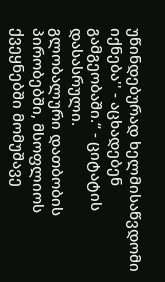უწინდებურად ხელმისაწვდომი იქნება'' - აცხადებენ გამგეობაში.“ - ციტატის დასასრული.
გლობალური დათბობის პირობებში, მსოფლიოს ქვეყნებში მომუშავე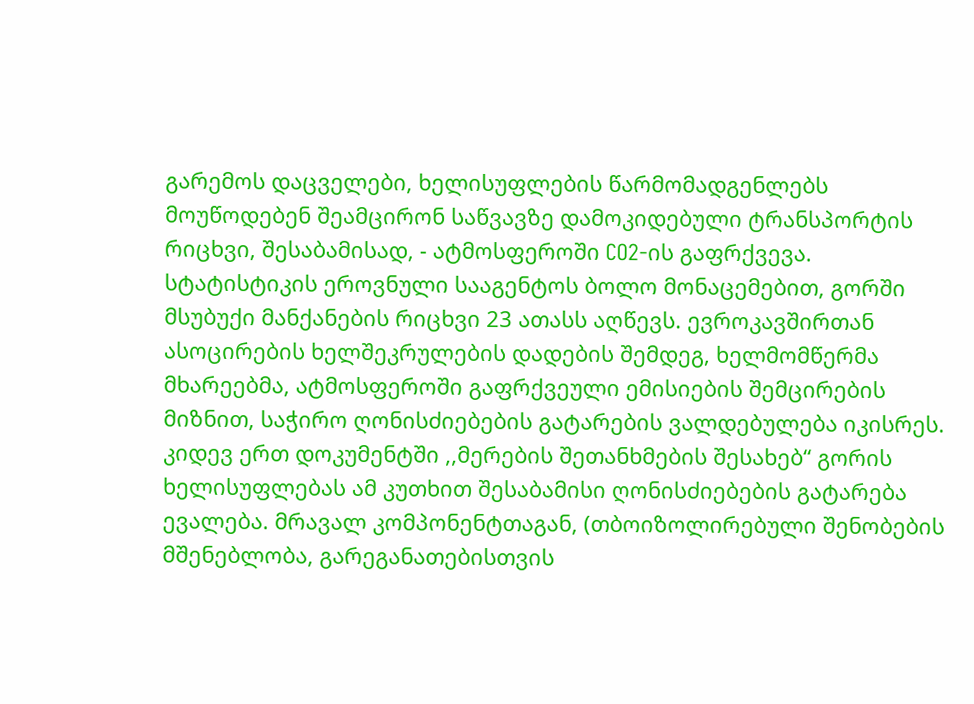გარემოს დაცველები, ხელისუფლების წარმომადგენლებს მოუწოდებენ შეამცირონ საწვავზე დამოკიდებული ტრანსპორტის რიცხვი, შესაბამისად, - ატმოსფეროში CO2-ის გაფრქვევა.
სტატისტიკის ეროვნული სააგენტოს ბოლო მონაცემებით, გორში მსუბუქი მანქანების რიცხვი 23 ათასს აღწევს. ევროკავშირთან ასოცირების ხელშეკრულების დადების შემდეგ, ხელმომწერმა მხარეებმა, ატმოსფეროში გაფრქვეული ემისიების შემცირების მიზნით, საჭირო ღონისძიებების გატარების ვალდებულება იკისრეს.
კიდევ ერთ დოკუმენტში ,,მერების შეთანხმების შესახებ“ გორის ხელისუფლებას ამ კუთხით შესაბამისი ღონისძიებების გატარება ევალება. მრავალ კომპონენტთაგან, (თბოიზოლირებული შენობების მშენებლობა, გარეგანათებისთვის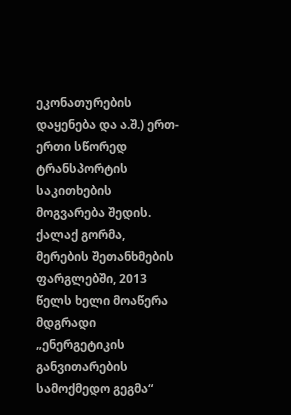ეკონათურების დაყენება და ა.შ.) ერთ-ერთი სწორედ ტრანსპორტის საკითხების მოგვარება შედის.
ქალაქ გორმა, მერების შეთანხმების ფარგლებში, 2013 წელს ხელი მოაწერა მდგრადი „ენერგეტიკის განვითარების სამოქმედო გეგმა“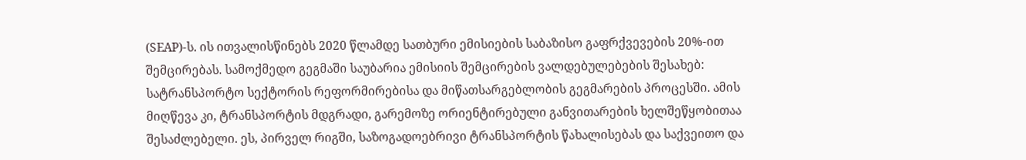(SEAP)-ს. ის ითვალისწინებს 2020 წლამდე სათბური ემისიების საბაზისო გაფრქვევების 20%-ით შემცირებას. სამოქმედო გეგმაში საუბარია ემისიის შემცირების ვალდებულებების შესახებ:
სატრანსპორტო სექტორის რეფორმირებისა და მიწათსარგებლობის გეგმარების პროცესში. ამის მიღწევა კი, ტრანსპორტის მდგრადი, გარემოზე ორიენტირებული განვითარების ხელშეწყობითაა შესაძლებელი. ეს, პირველ რიგში, საზოგადოებრივი ტრანსპორტის წახალისებას და საქვეითო და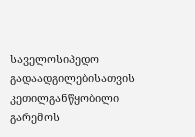საველოსიპედო გადაადგილებისათვის კეთილგანწყობილი გარემოს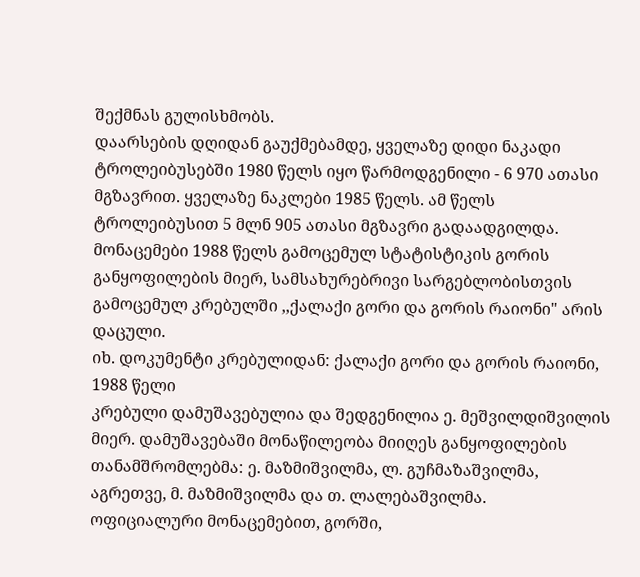შექმნას გულისხმობს.
დაარსების დღიდან გაუქმებამდე, ყველაზე დიდი ნაკადი ტროლეიბუსებში 1980 წელს იყო წარმოდგენილი - 6 970 ათასი მგზავრით. ყველაზე ნაკლები 1985 წელს. ამ წელს ტროლეიბუსით 5 მლნ 905 ათასი მგზავრი გადაადგილდა.
მონაცემები 1988 წელს გამოცემულ სტატისტიკის გორის განყოფილების მიერ, სამსახურებრივი სარგებლობისთვის გამოცემულ კრებულში ,,ქალაქი გორი და გორის რაიონი" არის დაცული.
იხ. დოკუმენტი კრებულიდან: ქალაქი გორი და გორის რაიონი, 1988 წელი
კრებული დამუშავებულია და შედგენილია ე. მეშვილდიშვილის მიერ. დამუშავებაში მონაწილეობა მიიღეს განყოფილების თანამშრომლებმა: ე. მაზმიშვილმა, ლ. გუჩმაზაშვილმა, აგრეთვე, მ. მაზმიშვილმა და თ. ლალებაშვილმა.
ოფიციალური მონაცემებით, გორში,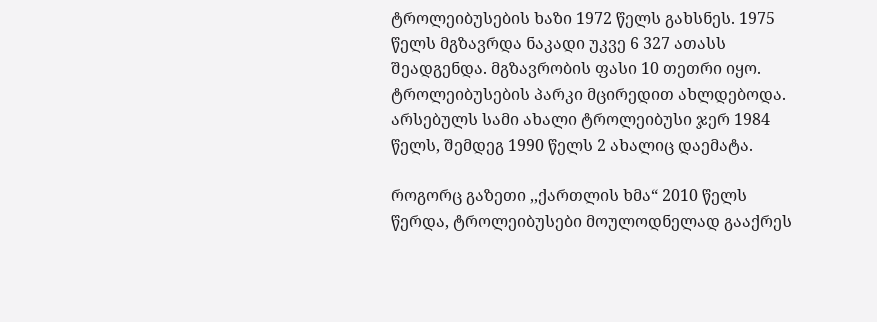ტროლეიბუსების ხაზი 1972 წელს გახსნეს. 1975 წელს მგზავრდა ნაკადი უკვე 6 327 ათასს შეადგენდა. მგზავრობის ფასი 10 თეთრი იყო.
ტროლეიბუსების პარკი მცირედით ახლდებოდა. არსებულს სამი ახალი ტროლეიბუსი ჯერ 1984 წელს, შემდეგ 1990 წელს 2 ახალიც დაემატა.

როგორც გაზეთი ,,ქართლის ხმა“ 2010 წელს წერდა, ტროლეიბუსები მოულოდნელად გააქრეს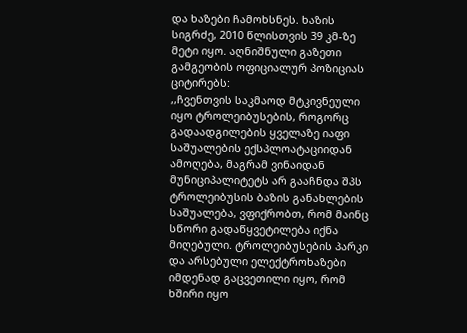და ხაზები ჩამოხსნეს. ხაზის სიგრძე, 2010 წლისთვის 39 კმ-ზე მეტი იყო. აღნიშნული გაზეთი გამგეობის ოფიციალურ პოზიციას ციტირებს:
,,ჩვენთვის საკმაოდ მტკივნეული იყო ტროლეიბუსების, როგორც გადაადგილების ყველაზე იაფი საშუალების ექსპლოატაციიდან ამოღება, მაგრამ ვინაიდან მუნიციპალიტეტს არ გააჩნდა შპს ტროლეიბუსის ბაზის განახლების საშუალება, ვფიქრობთ, რომ მაინც სწორი გადაწყვეტილება იქნა მიღებული. ტროლეიბუსების პარკი და არსებული ელექტროხაზები იმდენად გაცვეთილი იყო, რომ ხშირი იყო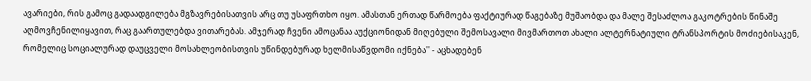ავარიები, რის გამოც გადაადგილება მგზავრებისათვის არც თუ უსაფრთხო იყო. ამასთან ერთად წარმოება ფაქტიურად წაგებაზე მუშაობდა და მალე შესაძლოა გაკოტრების წინაშე აღმოვჩენილიყავით, რაც გაართულებდა ვითარებას. ამჯერად ჩვენი ამოცანაა აუქციონიდან მიღებული შემოსავალი მივმართოთ ახალი ალტერნატიული ტრანსპორტის მოძიებისაკენ, რომელიც სოციალურად დაუცველი მოსახლეობისთვის უწინდებურად ხელმისაწვდომი იქნება'' - აცხადებენ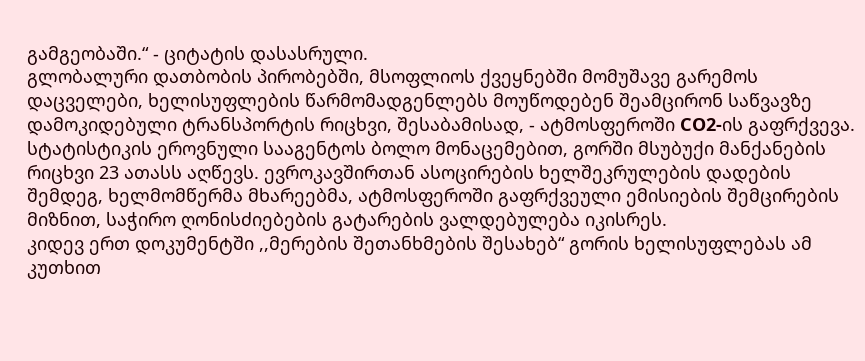გამგეობაში.“ - ციტატის დასასრული.
გლობალური დათბობის პირობებში, მსოფლიოს ქვეყნებში მომუშავე გარემოს დაცველები, ხელისუფლების წარმომადგენლებს მოუწოდებენ შეამცირონ საწვავზე დამოკიდებული ტრანსპორტის რიცხვი, შესაბამისად, - ატმოსფეროში CO2-ის გაფრქვევა.
სტატისტიკის ეროვნული სააგენტოს ბოლო მონაცემებით, გორში მსუბუქი მანქანების რიცხვი 23 ათასს აღწევს. ევროკავშირთან ასოცირების ხელშეკრულების დადების შემდეგ, ხელმომწერმა მხარეებმა, ატმოსფეროში გაფრქვეული ემისიების შემცირების მიზნით, საჭირო ღონისძიებების გატარების ვალდებულება იკისრეს.
კიდევ ერთ დოკუმენტში ,,მერების შეთანხმების შესახებ“ გორის ხელისუფლებას ამ კუთხით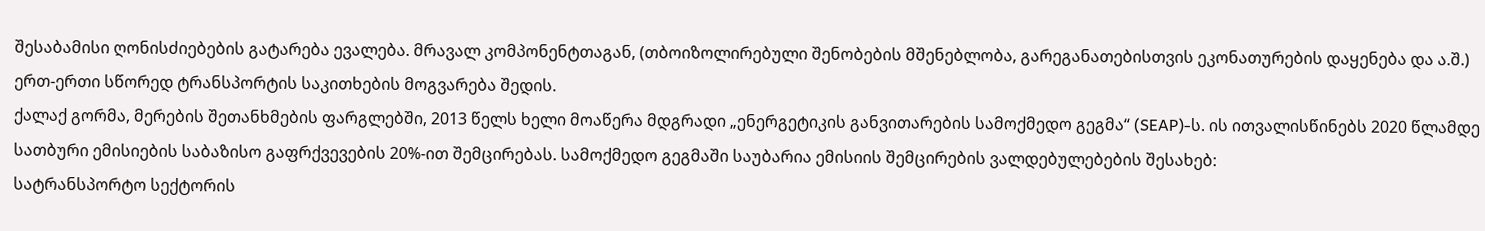შესაბამისი ღონისძიებების გატარება ევალება. მრავალ კომპონენტთაგან, (თბოიზოლირებული შენობების მშენებლობა, გარეგანათებისთვის ეკონათურების დაყენება და ა.შ.) ერთ-ერთი სწორედ ტრანსპორტის საკითხების მოგვარება შედის.
ქალაქ გორმა, მერების შეთანხმების ფარგლებში, 2013 წელს ხელი მოაწერა მდგრადი „ენერგეტიკის განვითარების სამოქმედო გეგმა“ (SEAP)-ს. ის ითვალისწინებს 2020 წლამდე სათბური ემისიების საბაზისო გაფრქვევების 20%-ით შემცირებას. სამოქმედო გეგმაში საუბარია ემისიის შემცირების ვალდებულებების შესახებ:
სატრანსპორტო სექტორის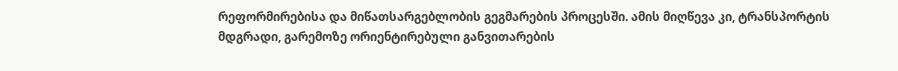რეფორმირებისა და მიწათსარგებლობის გეგმარების პროცესში. ამის მიღწევა კი, ტრანსპორტის მდგრადი, გარემოზე ორიენტირებული განვითარების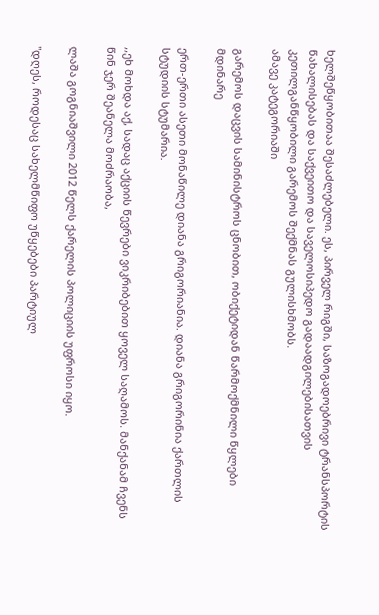ხელშეწყობითაა შესაძლებელი. ეს, პირველ რიგში, საზოგადოებრივი ტრანსპორტის წახალისებას და საქვეითო და საველოსიპედო გადაადგილებისათვის კეთილგანწყობილი გარემოს შექმნას გულისხმობს.
ამავე კატეგორიაში

გარემოს დაცვის სამინისტროს ცნობით, ობიქეტიდან წარმოქმნილი წყლები მდინარე

ერთ-ერთი ასეთი მონაწილე დიანა გრიგორიანია. დიანა გრიგორინია ქართლის სტუდიის სტუმარია.

,,ეხ მოხდა აქ, სადაც აქციის წევრები ვიკრიბებით ყოველ საღამოს. მანქანამ ჩვენს წინ ჯერ შეანელა მოძრაობა,

ლაშა გოგნიაშვილი 2012 წელს ქარელის პოლიციის უფროსი იყო.

"დღეს, როდესაც სახელმწიფო უწყებები პარტიულ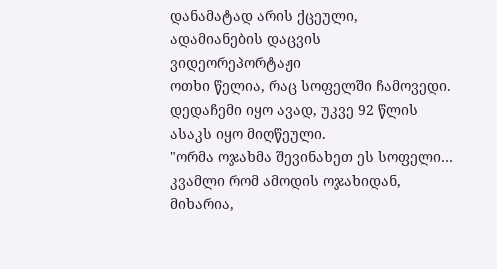დანამატად არის ქცეული,
ადამიანების დაცვის
ვიდეორეპორტაჟი
ოთხი წელია, რაც სოფელში ჩამოვედი. დედაჩემი იყო ავად, უკვე 92 წლის
ასაკს იყო მიღწეული.
"ორმა ოჯახმა შევინახეთ ეს სოფელი… კვამლი რომ ამოდის ოჯახიდან,
მიხარია,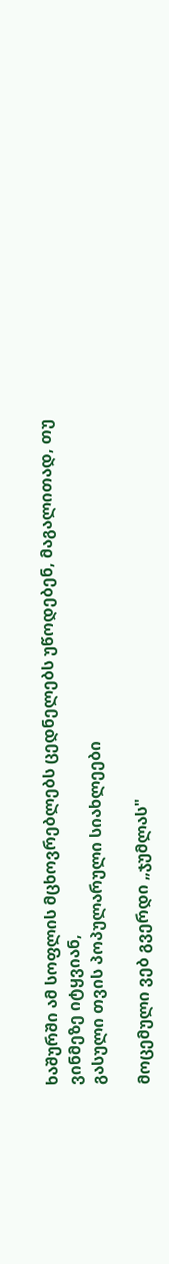ხაშურში ამ სოფლის მცხოვრებლებს ცედნელებს უწოდებენ, მაგალითად, თუ
ვინმეზე იტყვიან,
გასული თვის პოპულარული სიახლეები

მოცემული ვებ გვერდი „ჯუმლას"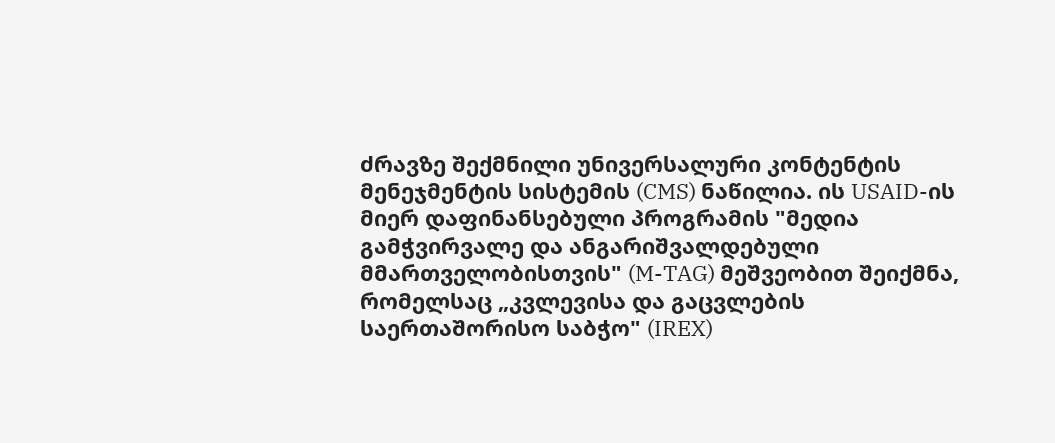ძრავზე შექმნილი უნივერსალური კონტენტის მენეჯმენტის სისტემის (CMS) ნაწილია. ის USAID-ის მიერ დაფინანსებული პროგრამის "მედია გამჭვირვალე და ანგარიშვალდებული მმართველობისთვის" (M-TAG) მეშვეობით შეიქმნა, რომელსაც „კვლევისა და გაცვლების საერთაშორისო საბჭო" (IREX)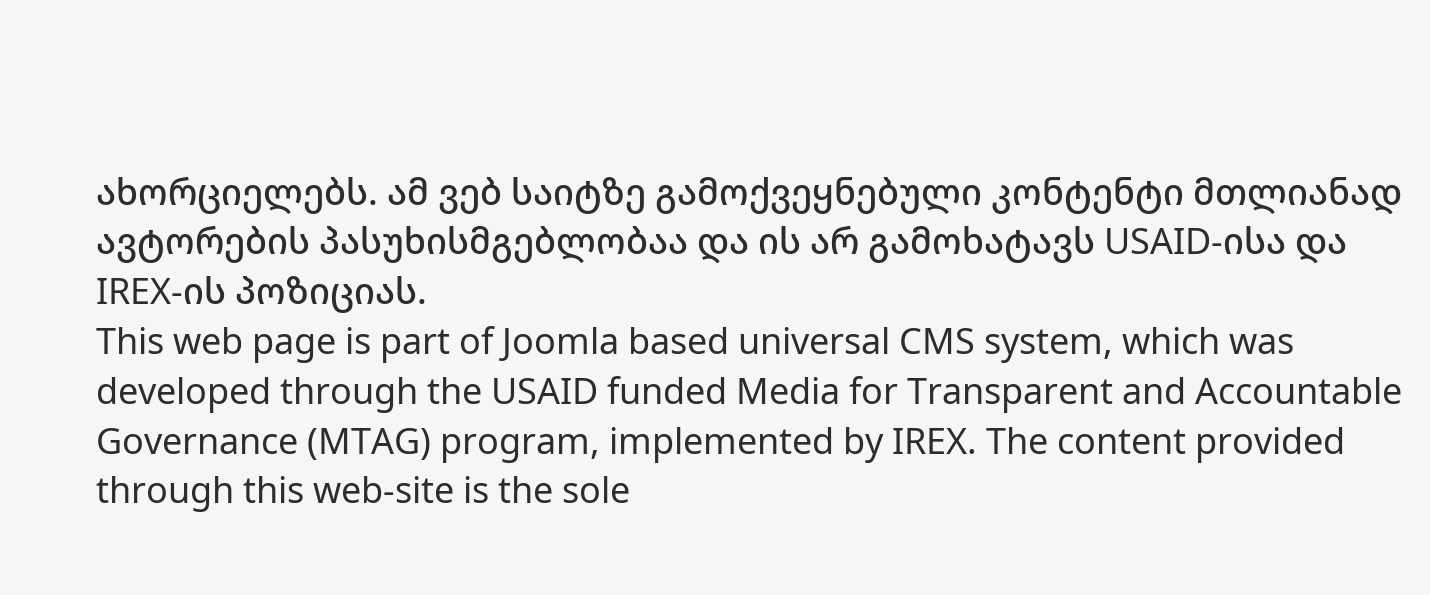ახორციელებს. ამ ვებ საიტზე გამოქვეყნებული კონტენტი მთლიანად ავტორების პასუხისმგებლობაა და ის არ გამოხატავს USAID-ისა და IREX-ის პოზიციას.
This web page is part of Joomla based universal CMS system, which was developed through the USAID funded Media for Transparent and Accountable Governance (MTAG) program, implemented by IREX. The content provided through this web-site is the sole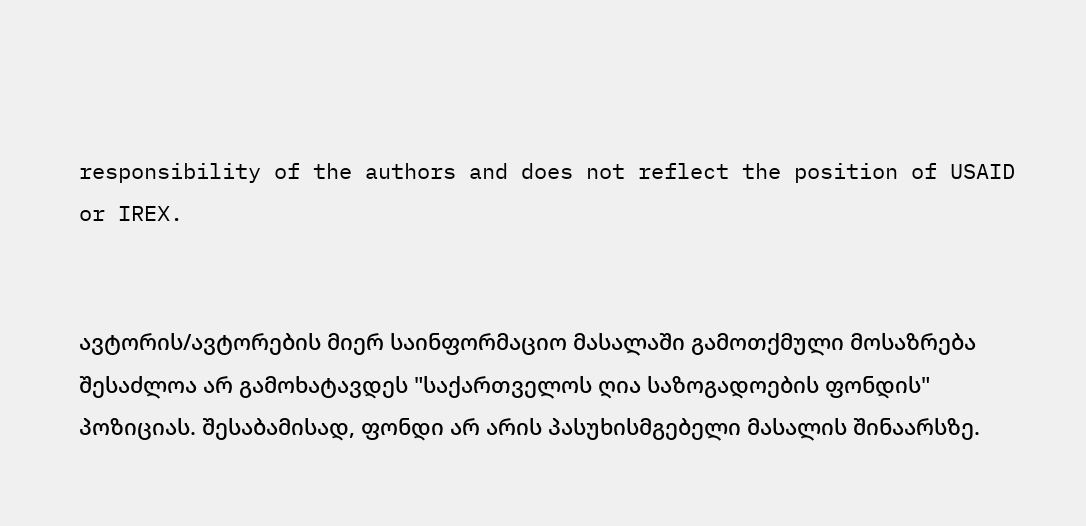responsibility of the authors and does not reflect the position of USAID or IREX.


ავტორის/ავტორების მიერ საინფორმაციო მასალაში გამოთქმული მოსაზრება შესაძლოა არ გამოხატავდეს "საქართველოს ღია საზოგადოების ფონდის" პოზიციას. შესაბამისად, ფონდი არ არის პასუხისმგებელი მასალის შინაარსზე.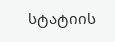სტატიის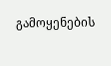გამოყენების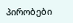პირობები